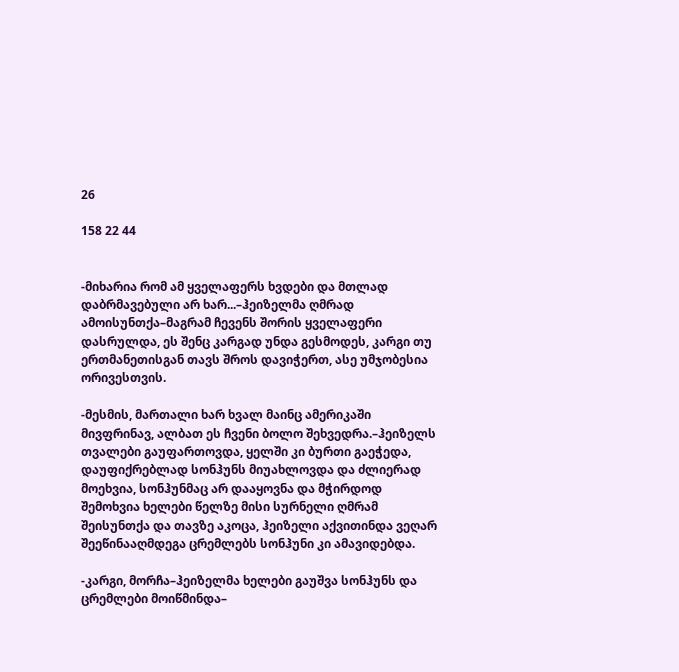26

158 22 44


-მიხარია რომ ამ ყველაფერს ხვდები და მთლად დაბრმავებული არ ხარ...–ჰეიზელმა ღმრად ამოისუნთქა–მაგრამ ჩევენს შორის ყველაფერი დასრულდა, ეს შენც კარგად უნდა გესმოდეს, კარგი თუ ერთმანეთისგან თავს შროს დავიჭერთ, ასე უმჯობესია ორივესთვის.

-მესმის, მართალი ხარ ხვალ მაინც ამერიკაში მივფრინავ, ალბათ ეს ჩვენი ბოლო შეხვედრა.–ჰეიზელს თვალები გაუფართოვდა, ყელში კი ბურთი გაეჭედა, დაუფიქრებლად სონჰუნს მიუახლოვდა და ძლიერად მოეხვია, სონჰუნმაც არ დააყოვნა და მჭირდოდ შემოხვია ხელები წელზე მისი სურნელი ღმრამ შეისუნთქა და თავზე აკოცა, ჰეიზელი აქვითინდა ვეღარ შეეწინააღმდეგა ცრემლებს სონჰუნი კი ამავიდებდა.

-კარგი, მორჩა–ჰეიზელმა ხელები გაუშვა სონჰუნს და ცრემლები მოიწმინდა–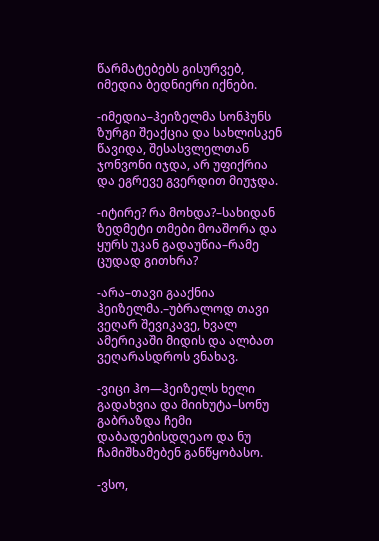წარმატებებს გისურვებ, იმედია ბედნიერი იქნები.

-იმედია–ჰეიზელმა სონჰუნს ზურგი შეაქცია და სახლისკენ წავიდა, შესასვლელთან ჯონვონი იჯდა, არ უფიქრია და ეგრევე გვერდით მიუჯდა.

-იტირე? რა მოხდა?–სახიდან ზედმეტი თმები მოაშორა და ყურს უკან გადაუწია–რამე ცუდად გითხრა?

-არა–თავი გააქნია ჰეიზელმა.–უბრალოდ თავი ვეღარ შევიკავე, ხვალ ამერიკაში მიდის და ალბათ ვეღარასდროს ვნახავ.

-ვიცი ჰო—ჰეიზელს ხელი გადახვია და მიიხუტა–სონუ გაბრაზდა ჩემი დაბადებისდღეაო და ნუ ჩამიშხამებენ განწყობასო.

-ვსო,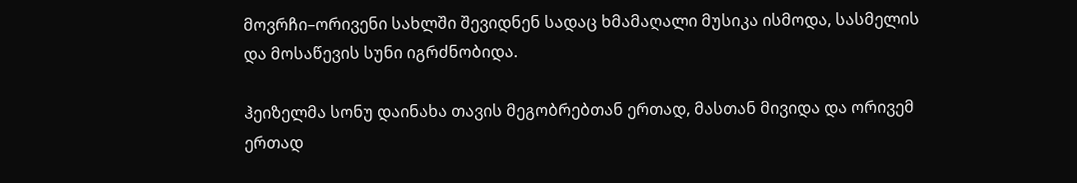მოვრჩი–ორივენი სახლში შევიდნენ სადაც ხმამაღალი მუსიკა ისმოდა, სასმელის და მოსაწევის სუნი იგრძნობიდა.

ჰეიზელმა სონუ დაინახა თავის მეგობრებთან ერთად, მასთან მივიდა და ორივემ ერთად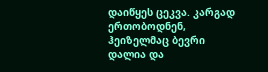დაიწყეს ცეკვა. კარგად ერთობოდნენ, ჰეიზელმაც ბევრი დალია და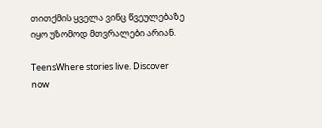თითქმის ყველა ვინც წვეულებაზე იყო უზომოდ მთვრალები არიან.

TeensWhere stories live. Discover now